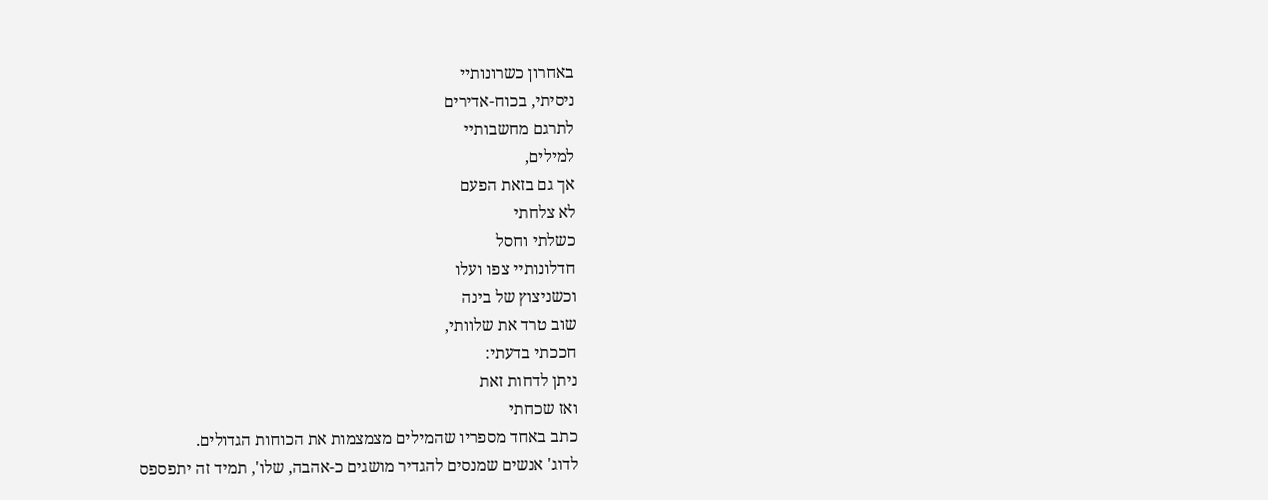באחרון כשרונותיי
ניסיתי, בכוח-אדירים
לתרגם מחשבותיי
למילים,
אך גם בזאת הפעם
לא צלחתי
כשלתי וחסל
חדלונותיי צפו ועלו
וכשניצוץ של בינה
שוב טרד את שלוותי,
חככתי בדעתי:
ניתן לדחות זאת
ואז שכחתי
כתב באחד מספריו שהמילים מצמצמות את הכוחות הגדולים.
לדוג' אנשים שמנסים להגדיר מושגים כ-אהבה, שלו', תמיד זה יתפספס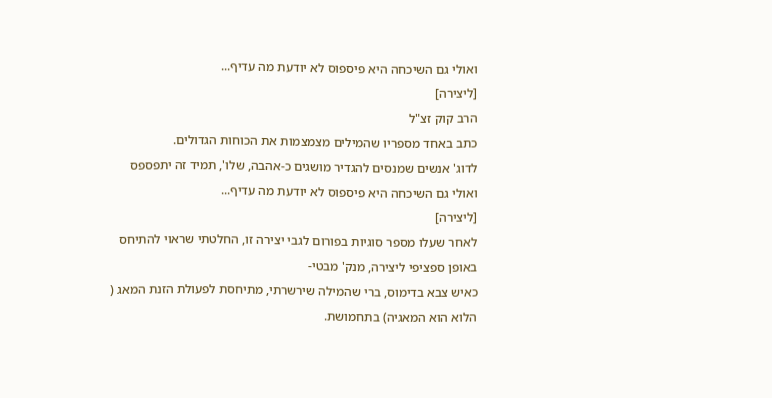ואולי גם השיכחה היא פיספוס לא יודעת מה עדיף...
[ליצירה]
הרב קוק זצ"ל
כתב באחד מספריו שהמילים מצמצמות את הכוחות הגדולים.
לדוג' אנשים שמנסים להגדיר מושגים כ-אהבה, שלו', תמיד זה יתפספס
ואולי גם השיכחה היא פיספוס לא יודעת מה עדיף...
[ליצירה]
לאחר שעלו מספר סוגיות בפורום לגבי יצירה זו, החלטתי שראוי להתיחס באופן ספציפי ליצירה, מנק' מבטי-
כאיש צבא בדימוס, ברי שהמילה שירשרתי, מתיחסת לפעולת הזנת המאג ( הלוא הוא המאגיה) בתחמושת.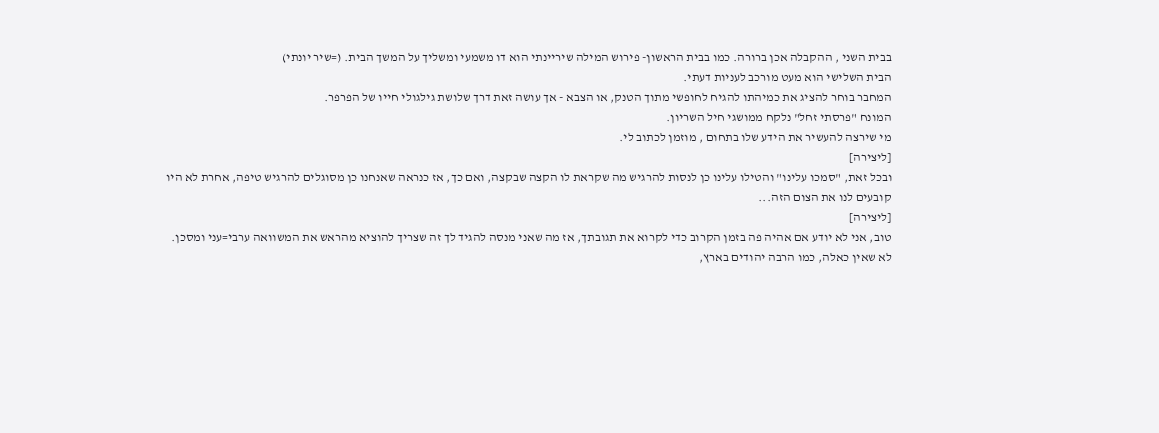בבית השני , ההקבלה אכן ברורה. כמו בבית הראשון- פירוש המילה שיריינתי הוא דו משמעי ומשליך על המשך הבית. (=שיר יונתי)
הבית השלישי הוא מעט מורכב לעניות דעתי.
המחבר בוחר להציג את כמיהתו להגיח לחופשי מתוך הטנק, או הצבא - אך עושה זאת דרך שלושת גילגולי חייו של הפרפר.
המונח "פרסתי זחל" נלקח ממושגי חיל השריון.
מי שירצה להעשיר את הידע שלו בתחום , מוזמן לכתוב לי.
[ליצירה]
ובכל זאת, "סמכו עלינו" והטילו עלינו כן לנסות להרגיש מה שקראת לו הקצה שבקצה, ואם כך, אז כנראה שאנחנו כן מסוגלים להרגיש טיפה, אחרת לא היו קובעים לנו את הצום הזה...
[ליצירה]
טוב, אני לא יודע אם אהיה פה בזמן הקרוב כדי לקרוא את תגובתך, אז מה שאני מנסה להגיד לך זה שצריך להוציא מהראש את המשוואה ערבי=עני ומסכן.
לא שאין כאלה, כמו הרבה יהודים בארץ,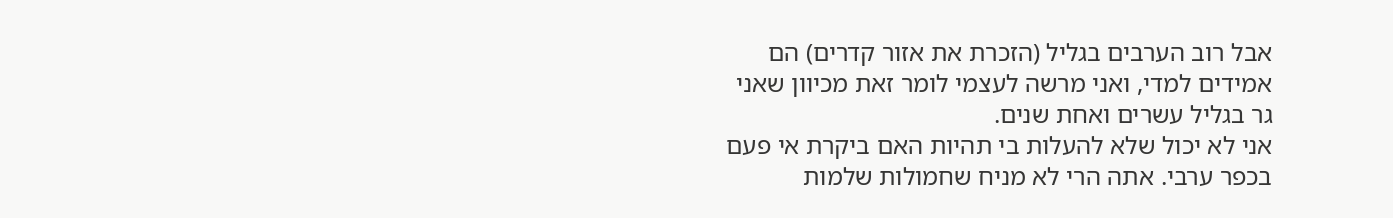אבל רוב הערבים בגליל (הזכרת את אזור קדרים) הם אמידים למדי, ואני מרשה לעצמי לומר זאת מכיוון שאני גר בגליל עשרים ואחת שנים.
אני לא יכול שלא להעלות בי תהיות האם ביקרת אי פעם בכפר ערבי. אתה הרי לא מניח שחמולות שלמות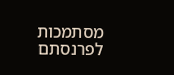מסתמכות לפרנסתם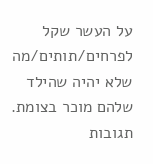על העשר שקל לפרחים/תותים/מה שלא יהיה שהילד שלהם מוכר בצומת.
תגובות